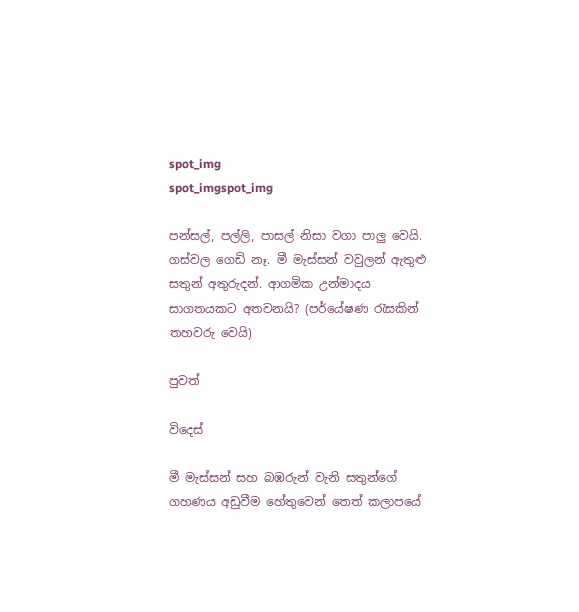spot_img
spot_imgspot_img

පන්සල්, පල්ලි, පාසල් නිසා වගා පාලු වෙයි. ගස්වල ගෙඩි නෑ. මී මැස්සන් වවුලන් ඇතුළු සතුන් අතුරුදන්. ආගමික උන්මාදය සාගතයකට අතවනයි? (පර්යේෂණ රැසකින් තහවරු වෙයි)

පුවත්

විදෙස්

මී මැස්සන් සහ බඹරුන් වැනි සතුන්ගේ ගහණය අඩුවීම හේතුවෙන් තෙත් කලාපයේ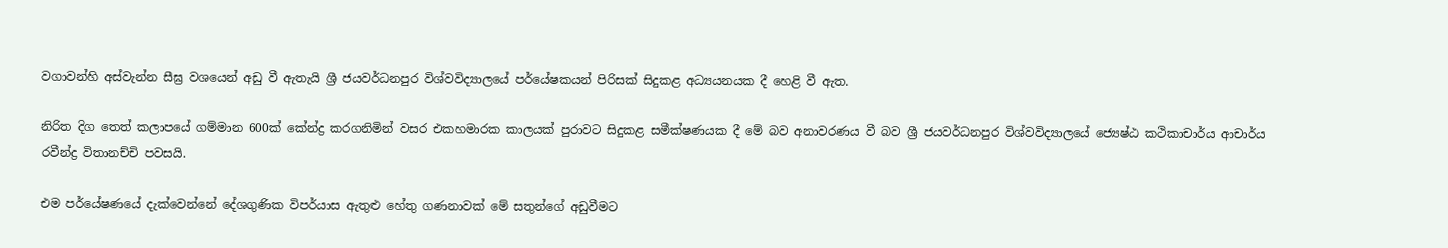වගාවන්හි අස්වැන්න සීඝ්‍ර වශයෙන් අඩු වී ඇතැයි ශ්‍රී ජයවර්ධනපුර විශ්වවිද්‍යාලයේ පර්යේෂකයන් පිරිසක් සිදුකළ අධ්‍යයනයක දී හෙළි වී ඇත.

නිරිත දිග තෙත් කලාපයේ ගම්මාන 600ක් කේන්ද්‍ර කරගනිමින් වසර එකහමාරක කාලයක් පුරාවට සිදුකළ සමීක්ෂණයක දී මේ බව අනාවරණය වී බව ශ්‍රී ජයවර්ධනපුර විශ්වවිද්‍යාලයේ ජ්‍යෙෂ්ඨ කථිකාචාර්ය ආචාර්ය රවීන්ද්‍ර විතානච්චි පවසයි.

එම පර්යේෂණයේ දැක්වෙන්නේ දේශගුණික විපර්යාස ඇතුළු හේතු ගණනාවක් මේ සතුන්ගේ අඩුවීමට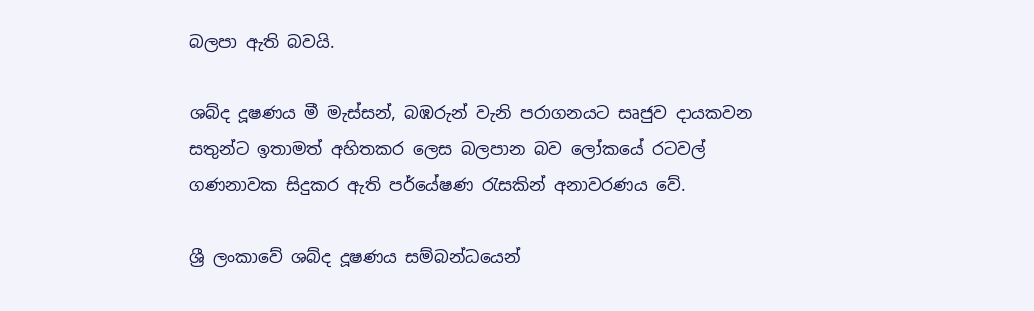බලපා ඇති බවයි.

ශබ්ද දූෂණය මී මැස්සන්, බඹරුන් වැනි පරාගනයට සෘජුව දායකවන සතුන්ට ඉතාමත් අහිතකර ලෙස බලපාන බව ලෝකයේ රටවල් ගණනාවක සිදුකර ඇති පර්යේෂණ රැසකින් අනාවරණය වේ.

ශ්‍රී ලංකාවේ ශබ්ද දූෂණය සම්බන්ධයෙන්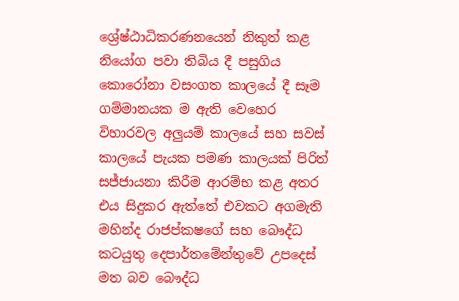ශ්‍රේෂ්ඨාධිකරණනයෙන් නිකුත් කළ නියෝග පවා තිබිය දී පසුගිය කොරෝනා වසංගත කාලයේ දී සෑම ගම්මානයක ම ඇති වෙහෙර විහාරවල අලුයම් කාලයේ සහ සවස් කාලයේ පැයක පමණ කාලයක් පිරිත් සජ්ජායනා කිරීම ආරම්භ කළ අතර එය සිදුකර ඇත්තේ එවකට අගමැති මහින්ද රාජප්කෂගේ සහ බෞද්ධ කටයුතු දෙපාර්තමේන්තුවේ උපදෙස් මත බව බෞද්ධ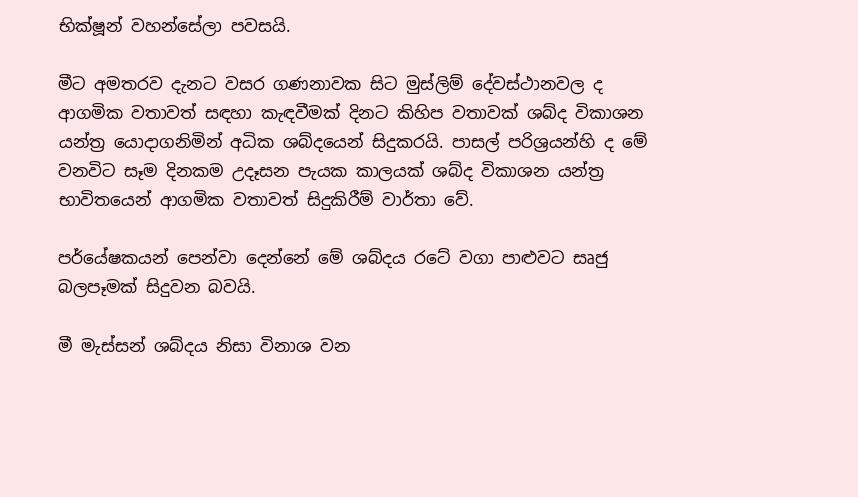භික්ෂූන් වහන්සේලා පවසයි.

මීට අමතරව දැනට වසර ගණනාවක සිට මුස්ලිම් දේවස්ථානවල ද ආගමික වතාවත් සඳහා කැඳවීමක් දිනට කිහිප වතාවක් ශබ්ද විකාශන යන්ත්‍ර යොදාගනිමින් අධික ශබ්දයෙන් සිදුකරයි. පාසල් පරිශ්‍රයන්හි ද මේ වනවිට සෑම දිනකම උදෑසන පැයක කාලයක් ශබ්ද විකාශන යන්ත්‍ර භාවිතයෙන් ආගමික වතාවත් සිදුකිරීම් ‍වාර්තා වේ.

පර්යේෂකයන් පෙන්වා දෙන්නේ මේ ශබ්දය රටේ වගා පාළුවට සෘජු බලපෑමක් සිදුවන බවයි.

මී මැස්සන් ශබ්දය නිසා විනාශ වන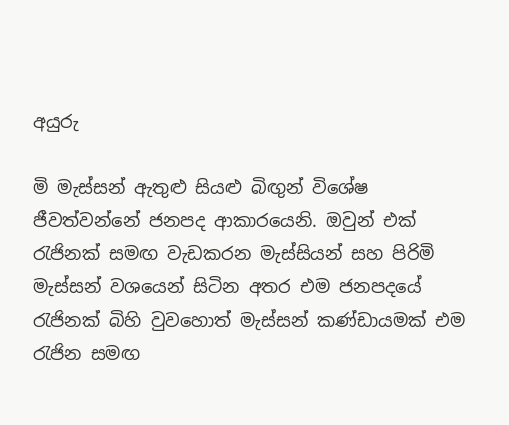අයුරු

මි මැස්සන් ඇතුළු සියළු බිඟුන් විශේෂ ජීවත්වන්නේ ජනපද ආකාරයෙනි. ඔවුන් එක් රැජිනක් සමඟ වැඩකරන මැස්සියන් සහ පිරිමි මැස්සන් වශයෙන් සිටින අතර එම ජනපදයේ රැජිනක් බිහි වුවහොත් මැස්සන් කණ්ඩායමක් එම රැජින සමඟ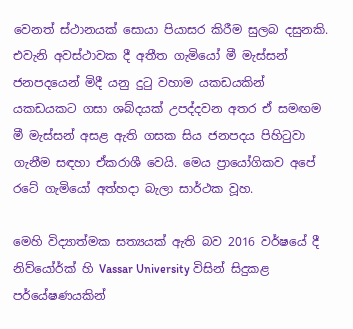වෙනත් ස්ථානයක් සොයා පියාසර කිරීම සුලබ දසුනකි. එවැනි අවස්ථාවක දී අතීත ගැමියෝ මී මැස්සන් ජනපදයෙන් මිදී යනු දුටු වහාම යකඩයකින් යකඩයකට ගසා ශබ්දයක් උපද්දවන අතර ඒ සමඟම මී මැස්සන් අසළ ඇති ගසක සිය ජනපදය පිහිටුවා ගැනීම සඳහා ඒකරාශී වෙයි. මෙය ප්‍රායෝගිකව අපේ රටේ ගැමියෝ අත්හදා බැලා සාර්ථක වූහ.

මෙහි විද්‍යාත්මක සත්‍යයක් ඇති බව 2016 වර්ෂයේ දී නිව්යෝර්ක් හි Vassar University විසින් සිදුකළ පර්යේෂණයකින්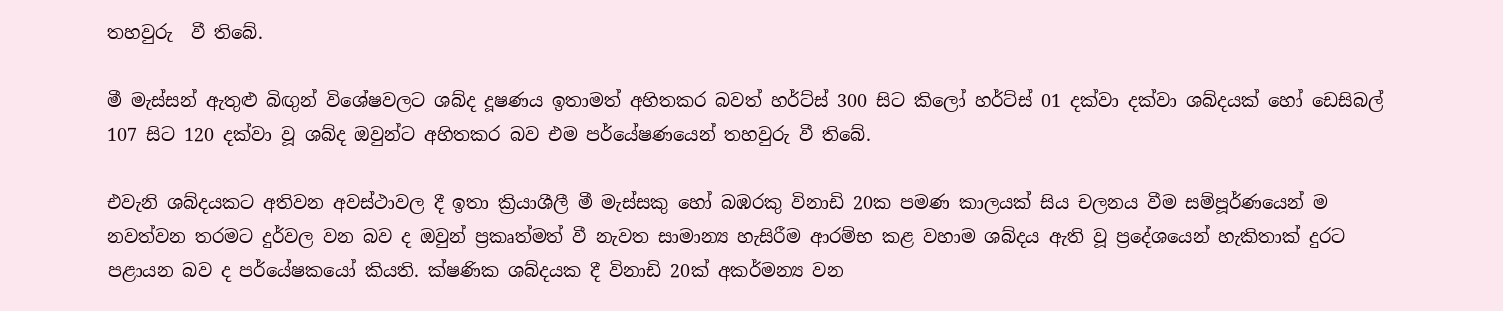තහවුරු  වී තිබේ.

මී මැස්සන් ඇතුළු බිඟුන් විශේෂවලට ශබ්ද දූෂණය ඉතාමත් අහිතකර බවත් හර්ට්ස් 300 සිට කිලෝ හර්ට්ස් 01 දක්වා දක්වා ශබ්දයක් හෝ ඩෙසිබල් 107 සිට 120 දක්වා වූ ශබ්ද ඔවුන්ට අහිතකර බව එම පර්යේෂණයෙන් තහවුරු වී තිබේ.

එවැනි ශබ්දයකට අතිවන අවස්ථාවල දී ඉතා ක්‍රියාශීලී මී මැස්සකු හෝ බඹරකු විනාඩි 20ක පමණ කාලයක් සිය චලනය වීම සම්පූර්ණයෙන් ම නවත්වන තරමට දුර්වල වන බව ද ඔවුන් ප්‍රකෘත්මත් වී නැවත සාමාන්‍ය හැසිරීම ආරම්භ කළ වහාම ශබ්දය ඇති වූ ප්‍රදේශයෙන් හැකිතාක් දුරට පළායන බව ද පර්යේෂකයෝ කියති. ක්ෂණික ශබ්දයක දී විනාඩි 20ක් අකර්මන්‍ය වන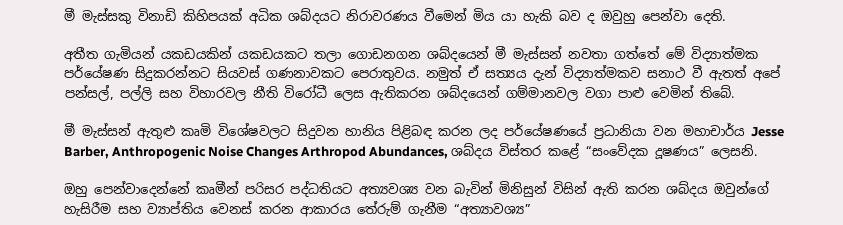මී මැස්සකු විනාඩි කිහිපයක් අධික ශබ්දයට නිරාවරණය වීමෙන් මිය යා හැකි බව ද ඔවුහු පෙන්වා දෙති.

අතීත ගැමියන් යකඩයකින් යකඩයකට තලා ගොඩනගන ශබ්දයෙන් මී මැස්සන් නවතා ගත්තේ මේ විද්‍යාත්මක පර්යේෂණ සිදුකරන්නට සියවස් ගණනාවකට පෙරාතුවය. නමුත් ඒ සත්‍යය දැන් විද්‍යාත්මකව සනාථ වී ඇතත් අපේ පන්සල්, පල්ලි සහ විහාරවල නීති විරෝධී ලෙස ඇතිකරන ශබ්දයෙන් ගම්මානවල වගා පාළු වෙමින් තිබේ.

මී මැස්සන් ඇතුළු කෘමි විශේෂවලට සිදුවන හානිය පිළිබඳ කරන ලද පර්යේෂණයේ ප්‍රධානියා වන මහාචාර්ය Jesse Barber, Anthropogenic Noise Changes Arthropod Abundances, ශබ්දය විස්තර කළේ “සංවේදක දූෂණය” ලෙසනි.

ඔහු පෙන්වාදෙන්නේ කෘමීන් පරිසර පද්ධතියට අත්‍යවශ්‍ය වන බැවින් මිනිසුන් විසින් ඇති කරන ශබ්දය ඔවුන්ගේ හැසිරීම සහ ව්‍යාප්තිය වෙනස් කරන ආකාරය තේරුම් ගැනීම “අත්‍යාවශ්‍ය”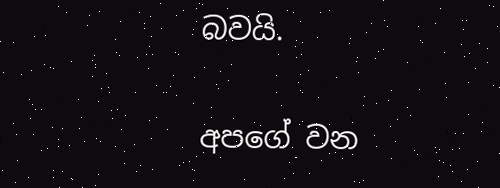බවයි.

අපගේ වන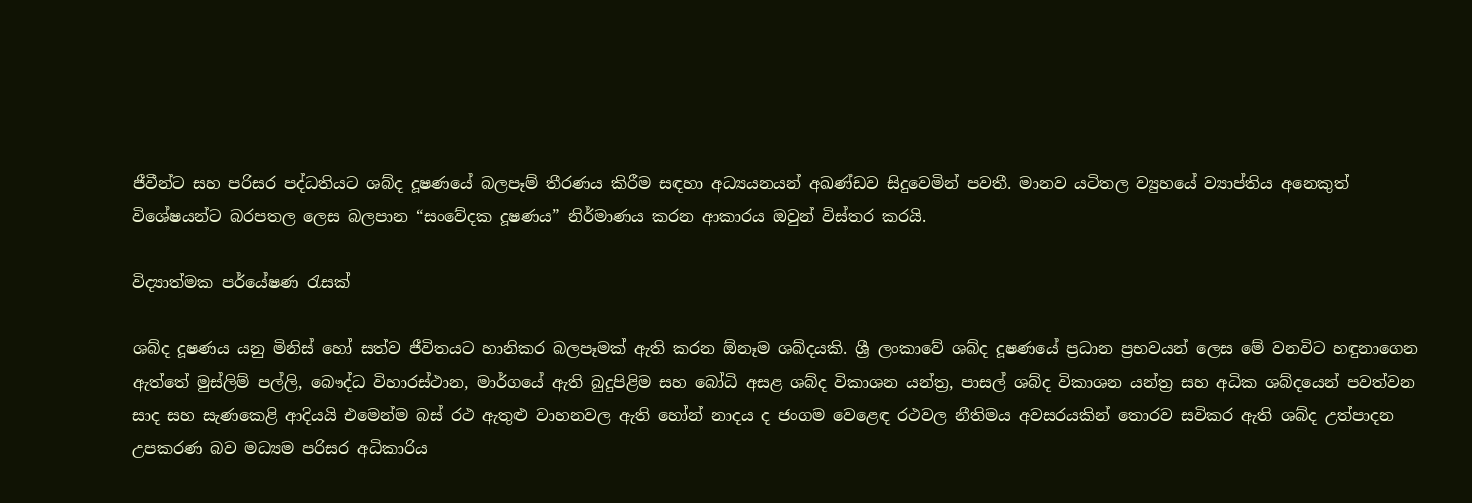ජීවීන්ට සහ පරිසර පද්ධතියට ශබ්ද දූෂණයේ බලපෑම් තීරණය කිරීම සඳහා අධ්‍යයනයන් අඛණ්ඩව සිදුවෙමින් පවතී. මානව යටිතල ව්‍යුහයේ ව්‍යාප්තිය අනෙකුත් විශේෂයන්ට බරපතල ලෙස බලපාන “සංවේදක දූෂණය” නිර්මාණය කරන ආකාරය ඔවුන් විස්තර කරයි.

විද්‍යාත්මක පර්යේෂණ රැසක්

ශබ්ද දූෂණය යනු මිනිස් හෝ සත්ව ජීවිතයට හානිකර බලපෑමක් ඇති කරන ඕනෑම ශබ්දයකි. ශ්‍රී ලංකාවේ ශබ්ද දූෂණයේ ප්‍රධාන ප්‍රභවයන් ලෙස මේ වනවිට හඳුනාගෙන ඇත්තේ මුස්ලිම් පල්ලි, බෞද්ධ විහාරස්ථාන, මාර්ගයේ ඇති බුදුපිළිම සහ බෝධි අසළ ශබ්ද විකාශන යන්ත්‍ර, පාසල් ශබ්ද විකාශන යන්ත්‍ර සහ අධික ශබ්දයෙන් පවත්වන සාද සහ සැණකෙළි ආදියයි එමෙන්ම බස් රථ ඇතුළු වාහනවල ඇති හෝන් නාදය ද ජංගම වෙළෙඳ රථවල නීතිමය අවසරයකින් තොරව සවිකර ඇති ශබ්ද උත්පාදන උපකරණ බව මධ්‍යම පරිසර අධිකාරිය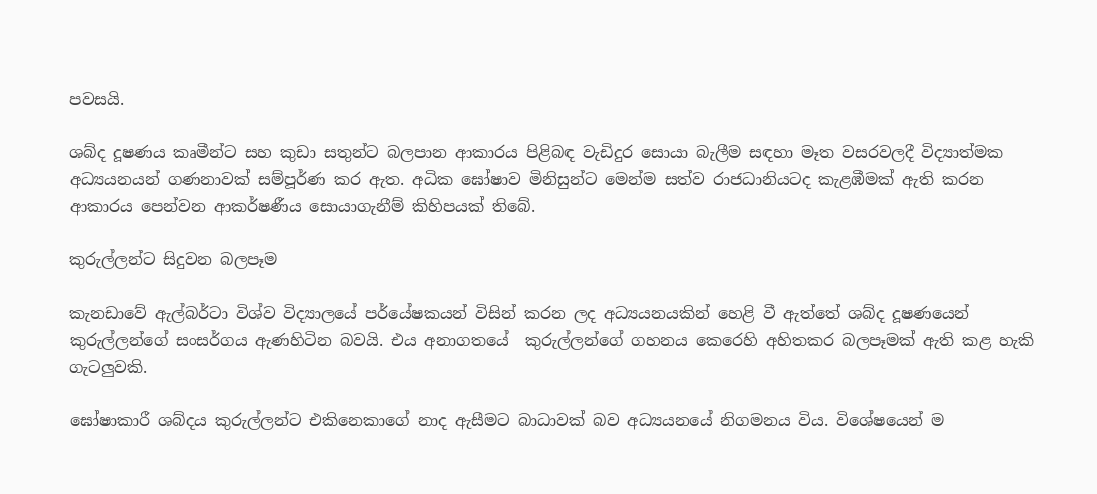පවසයි.

ශබ්ද දූෂණය කෘමීන්ට සහ කුඩා සතුන්ට බලපාන ආකාරය පිළිබඳ වැඩිදුර සොයා බැලීම සඳහා මෑත වසරවලදී විද්‍යාත්මක අධ්‍යයනයන් ගණනාවක් සම්පූර්ණ කර ඇත. අධික ඝෝෂාව මිනිසුන්ට මෙන්ම සත්ව රාජධානියටද කැළඹීමක් ඇති කරන ආකාරය පෙන්වන ආකර්ෂණීය සොයාගැනීම් කිහිපයක් තිබේ.

කුරුල්ලන්ට සිදුවන බලපෑම

කැනඩාවේ ඇල්බර්ටා විශ්ව විද්‍යාලයේ පර්යේෂකයන් විසින් කරන ලද අධ්‍යයනයකින් හෙළි වී ඇත්තේ ශබ්ද දූෂණයෙන් කුරුල්ලන්ගේ සංසර්ගය ඇණහිටින බවයි. එය අනාගතයේ  කුරුල්ලන්ගේ ගහනය කෙරෙහි අහිතකර බලපෑමක් ඇති කළ හැකි ගැටලුවකි.

ඝෝෂාකාරී ශබ්දය කුරුල්ලන්ට එකිනෙකාගේ නාද ඇසීමට බාධාවක් බව අධ්‍යයනයේ නිගමනය විය. විශේෂයෙන් ම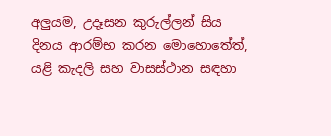අලුයම, උදෑසන කුරුල්ලන් සිය දිනය ආරම්භ කරන මොහොතේත්, යළි කැදලි සහ වාසස්ථාන සඳහා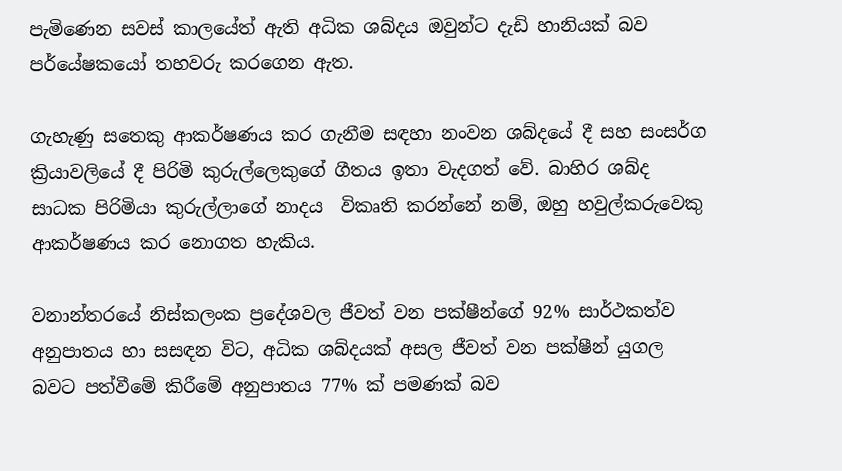පැමිණෙන සවස් කාලයේත් ඇති අධික ශබ්දය ඔවුන්ට දැඩි හානියක් බව පර්යේෂකයෝ තහවරු කරගෙන ඇත.

ගැහැණු සතෙකු ආකර්ෂණය කර ගැනීම සඳහා නංවන ශබ්දයේ දී සහ සංසර්ග ක්‍රියාවලියේ දී පිරිමි කුරුල්ලෙකුගේ ගීතය ඉතා වැදගත් වේ. බාහිර ශබ්ද සාධක පිරිමියා කුරුල්ලාගේ නාදය  විකෘති කරන්නේ නම්, ඔහු හවුල්කරුවෙකු ආකර්ෂණය කර නොගත හැකිය.

වනාන්තරයේ නිස්කලංක ප්‍රදේශවල ජීවත් වන පක්ෂීන්ගේ 92% සාර්ථකත්ව අනුපාතය හා සසඳන විට, අධික ශබ්දයක් අසල ජීවත් වන පක්ෂීන් යුගල බවට පත්වීමේ කිරීමේ අනුපාතය 77% ක් පමණක් බව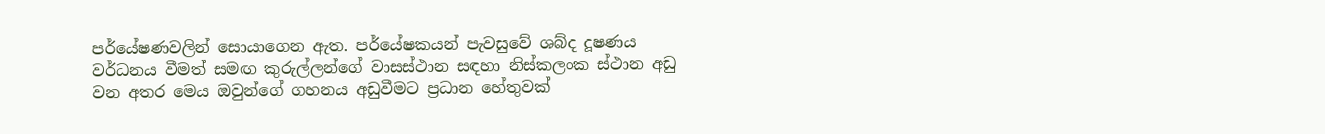පර්යේෂණවලින් සොයාගෙන ඇත. පර්යේෂකයන් පැවසුවේ ශබ්ද දූෂණය වර්ධනය වීමත් සමඟ කුරුල්ලන්ගේ වාසස්ථාන සඳහා නිස්කලංක ස්ථාන අඩු වන අතර මෙය ඔවුන්ගේ ගහනය අඩුවීමට ප්‍රධාන හේතුවක්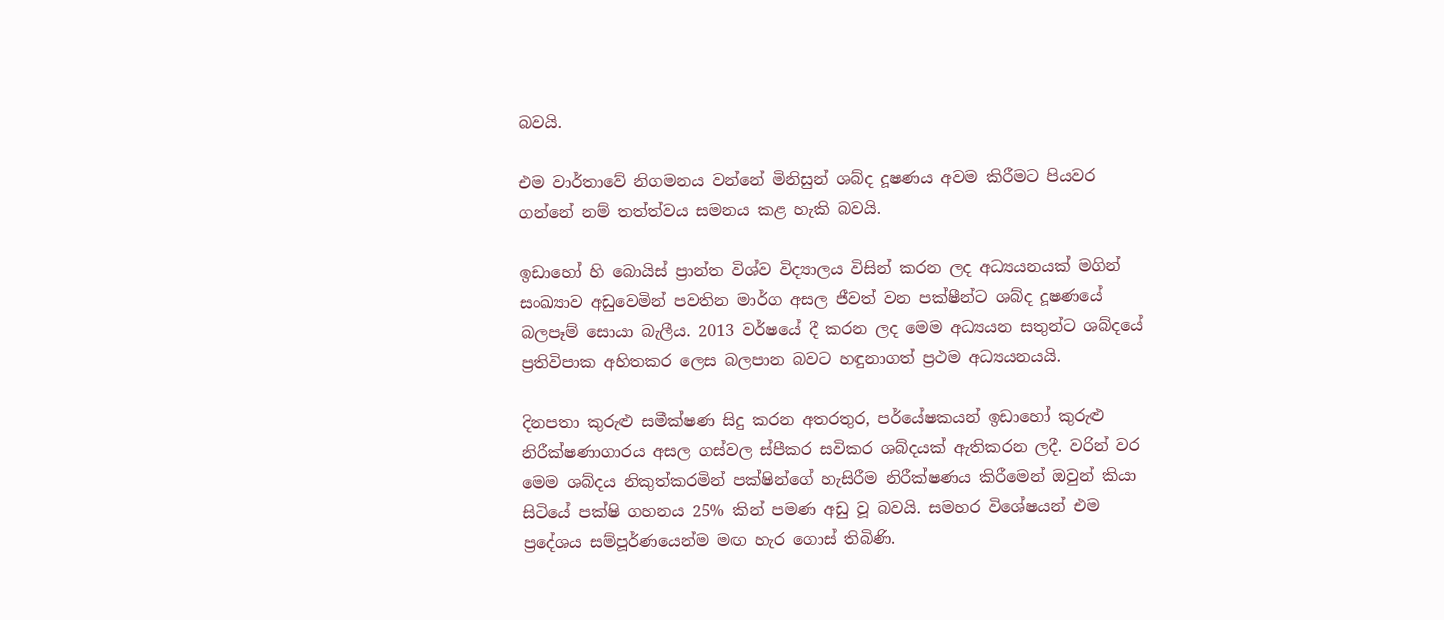බවයි.

එම වාර්තාවේ නිගමනය වන්නේ මිනිසුන් ශබ්ද දූෂණය අවම කිරීමට පියවර ගන්නේ නම් තත්ත්වය සමනය කළ හැකි බවයි.

ඉඩාහෝ හි බොයිස් ප්‍රාන්ත විශ්ව විද්‍යාලය විසින් කරන ලද අධ්‍යයනයක් මගින් සංඛ්‍යාව අඩුවෙමින් පවතින මාර්ග අසල ජීවත් වන පක්ෂීන්ට ශබ්ද දූෂණයේ බලපෑම් සොයා බැලීය. 2013 වර්ෂයේ දී කරන ලද මෙම අධ්‍යයන සතුන්ට ශබ්දයේ ප්‍රතිවිපාක අහිතකර ලෙස බලපාන බවට හඳුනාගත් ප්‍රථම අධ්‍යයනයයි.

දිනපතා කුරුළු සමීක්ෂණ සිදු කරන අතරතුර, පර්යේෂකයන් ඉඩාහෝ කුරුළු නිරීක්ෂණාගාරය අසල ගස්වල ස්පීකර සවිකර ශබ්දයක් ඇතිකරන ලදී. වරින් වර මෙම ශබ්දය නිකුත්කරමින් පක්ෂින්ගේ හැසිරීම නිරීක්ෂණය කිරීමෙන් ඔවුන් කියා සිටියේ පක්ෂි ගහනය 25% කින් පමණ අඩු වූ බවයි. සමහර විශේෂයන් එම ප්‍රදේශය සම්පූර්ණයෙන්ම මඟ හැර ගොස් තිබිණි.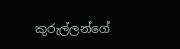කුරුල්ලන්ගේ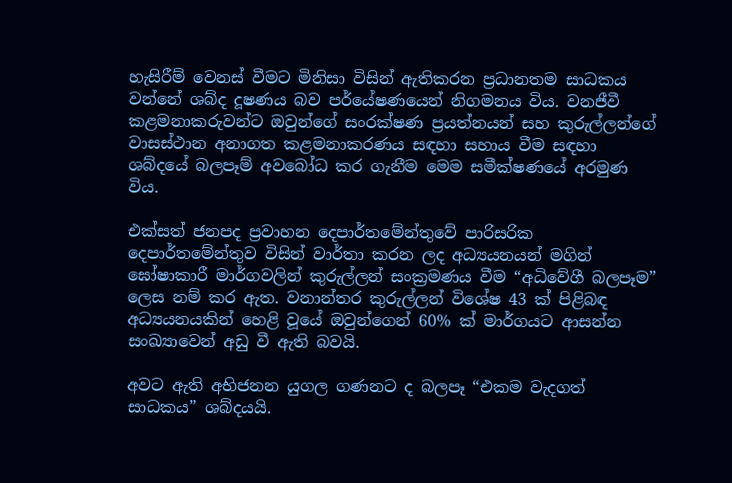හැසිරීම් වෙනස් වීමට මිනිසා විසින් ඇතිකරන ප්‍රධානතම සාධකය වන්නේ ශබ්ද දූෂණය බව පර්යේෂණයෙන් නිගමනය විය. වනජීවී කළමනාකරුවන්ට ඔවුන්ගේ සංරක්ෂණ ප්‍රයත්නයන් සහ කුරුල්ලන්ගේ වාසස්ථාන අනාගත කළමනාකරණය සඳහා සහාය වීම සඳහා ශබ්දයේ බලපෑම් අවබෝධ කර ගැනීම මෙම සමීක්ෂණයේ අරමුණ විය.

එක්සත් ජනපද ප්‍රවාහන දෙපාර්තමේන්තුවේ පාරිසරික දෙපාර්තමේන්තුව විසින් වාර්තා කරන ලද අධ්‍යයනයන් මගින් ඝෝෂාකාරී මාර්ගවලින් කුරුල්ලන් සංක්‍රමණය වීම “අධිවේගී බලපෑම” ලෙස නම් කර ඇත. වනාන්තර කුරුල්ලන් විශේෂ 43 ක් පිළිබඳ අධ්‍යයනයකින් හෙළි වූයේ ඔවුන්ගෙන් 60% ක් මාර්ගයට ආසන්න සංඛ්‍යාවෙන් අඩු වී ඇති බවයි.

අවට ඇති අභිජනන යුගල ගණනට ද බලපෑ “එකම වැදගත් සාධකය” ශබ්දයයි.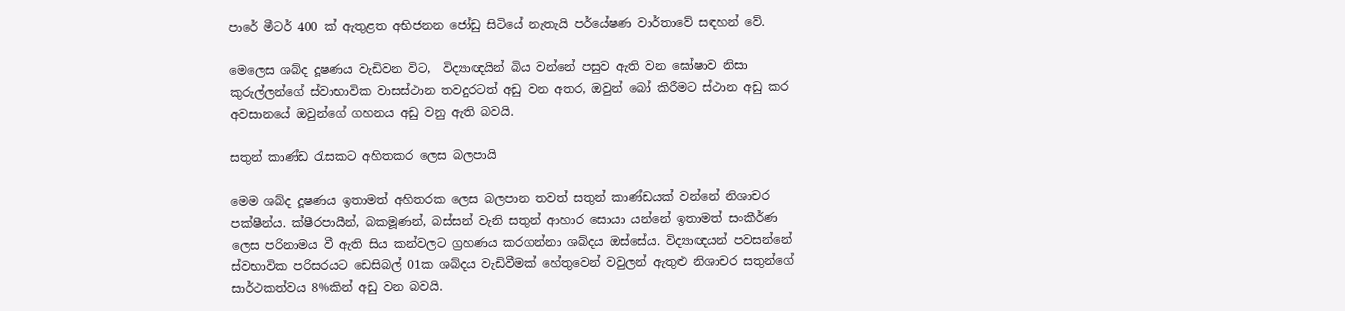පාරේ මීටර් 400 ක් ඇතුළත අභිජනන ජෝඩු සිටියේ නැතැයි පර්යේෂණ වාර්තාවේ සඳහන් වේ.

මෙලෙස ශබ්ද දූෂණය වැඩිවන විට,  විද්‍යාඥයින් බිය වන්නේ පසුව ඇති වන ඝෝෂාව නිසා කුරුල්ලන්ගේ ස්වාභාවික වාසස්ථාන තවදුරටත් අඩු වන අතර, ඔවුන් බෝ කිරීමට ස්ථාන අඩු කර අවසානයේ ඔවුන්ගේ ගහනය අඩු වනු ඇති බවයි.

සතුන් කාණ්ඩ රැසකට අහිතකර ලෙස බලපායි

මෙම ශබ්ද දූෂණය ඉතාමත් අහිතරක ලෙස බලපාන තවත් සතුන් කාණ්ඩයක් වන්නේ නිශාචර පක්ෂීන්ය. ක්ෂීරපායීන්, බකමූණන්, බස්සන් වැනි සතුන් ආහාර සොයා යන්නේ ඉතාමත් සංකීර්ණ ලෙස පරිනාමය වී ඇති සිය කන්වලට ග්‍රහණය කරගන්නා ශබ්දය ඔස්සේය. විද්‍යාඥයන් පවසන්නේ ස්වභාවික පරිසරයට ඩෙසිබල් 01ක ශබ්දය වැඩිවීමක් හේතුවෙන් වවුලන් ඇතුළු නිශාචර සතුන්ගේ සාර්ථකත්වය 8%කින් අඩු වන බවයි.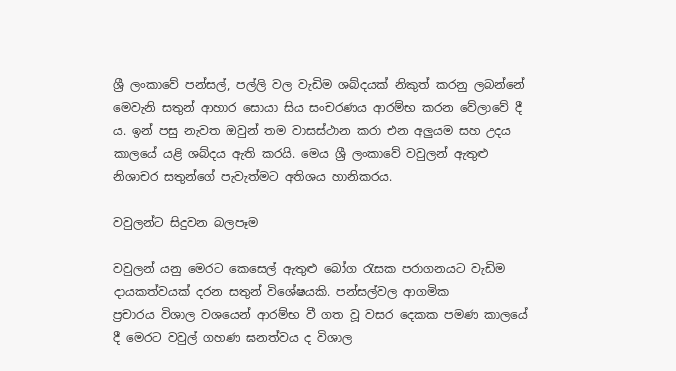ශ්‍රී ලංකාවේ පන්සල්, පල්ලි වල වැඩිම ශබ්දයක් නිකුත් කරනු ලබන්නේ මෙවැනි සතුන් ආහාර සොයා සිය සංචරණය ආරම්භ කරන වේලාවේ දී ය. ඉන් පසු නැවත ඔවුන් තම වාසස්ථාන කරා එන අලුයම සහ උදය කාලයේ යළි ශබ්දය ඇති කරයි. මෙය ශ්‍රී ලංකාවේ වවුලන් ඇතුළු නිශාචර සතුන්ගේ පැවැත්මට අතිශය හානිකරය.

වවුලන්ට සිදුවන බලපෑම

වවුලන් යනු මෙරට කෙසෙල් ඇතුළු බෝග රැසක පරාගනයට වැඩිම දායකත්වයක් දරන සතුන් විශේෂයකි. පන්සල්වල ආගමික ප්‍රචාරය ‍විශාල වශයෙන් ආරම්භ වී ගත වූ වසර දෙකක පමණ කාලයේ දී මෙරට වවුල් ගහණ ඝනත්වය ද විශාල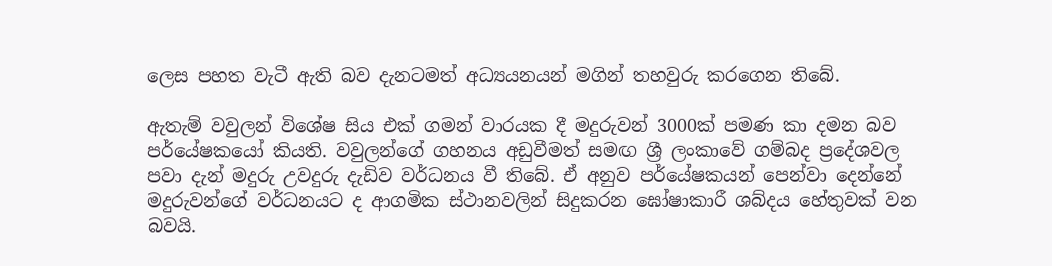ලෙස පහත වැටී ඇති බව දැනටමත් අධ්‍යයනයන් මගින් තහවුරු කරගෙන තිබේ.

ඇතැම් වවුලන් විශේෂ සිය එක් ගමන් වාරයක දී මදුරුවන් 3000ක් පමණ කා දමන බව පර්යේෂකයෝ කියති. වවුලන්ගේ ගහනය අඩුවීමත් සමඟ ශ්‍රී ලංකාවේ ගම්බද ප්‍රදේශවල පවා දැන් මදුරු උවදුරු දැඩිව වර්ධනය වී තිබේ. ඒ අනුව පර්යේෂකයන් පෙන්වා දෙන්නේ මදුරුවන්ගේ වර්ධනයට ද ආගමික ස්ථානවලින් සිදුකරන ඝෝෂාකාරී ශබ්දය හේතුවක් වන බවයි.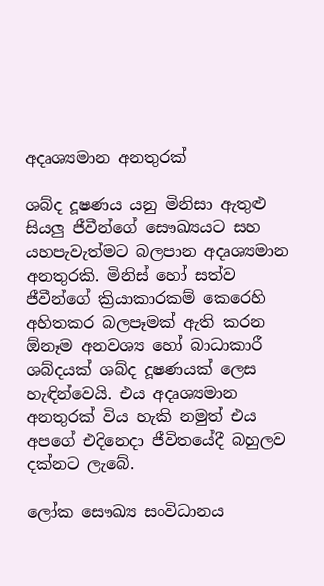අදෘශ්‍යමාන අනතුරක්

ශබ්ද දූෂණය යනු මිනිසා ඇතුළු සියලු ජීවීන්ගේ සෞඛ්‍යයට සහ යහපැවැත්මට බලපාන අදෘශ්‍යමාන අනතුරකි. මිනිස් හෝ සත්ව ජීවීන්ගේ ක්‍රියාකාරකම් කෙරෙහි අහිතකර බලපෑමක් ඇති කරන ඕනෑම අනවශ්‍ය හෝ බාධාකාරී ශබ්දයක් ශබ්ද දූෂණයක් ලෙස හැඳින්වෙයි. එය අදෘශ්‍යමාන අනතුරක් විය හැකි නමුත් එය අපගේ එදිනෙදා ජීවිතයේදී බහුලව දක්නට ලැබේ.

ලෝක සෞඛ්‍ය සංවිධානය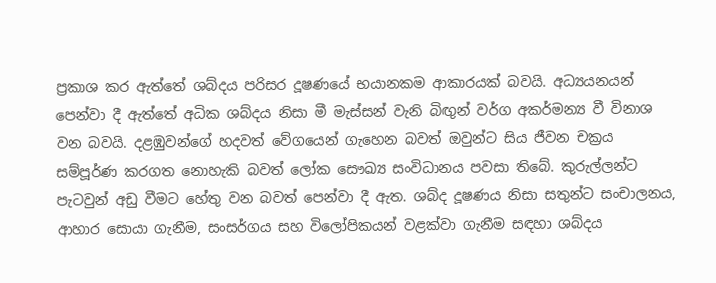ප්‍රකාශ කර ඇත්තේ ශබ්දය පරිසර දූෂණයේ භයානකම ආකාරයක් බවයි. අධ්‍යයනයන් පෙන්වා දී ඇත්තේ අධික ශබ්දය නිසා මී මැස්සන් වැනි බිඟුන් වර්ග අකර්මන්‍ය වී විනාශ වන බවයි. දළඹුවන්ගේ හදවත් වේගයෙන් ගැහෙන බවත් ඔවුන්ට සිය ජීවන චක්‍රය සම්පූර්ණ කරගත නොහැකි බවත් ලෝක සෞඛ්‍ය සංවිධානය පවසා තිබේ. කුරුල්ලන්ට පැටවුන් අඩු වීමට හේතු වන බවත් පෙන්වා දී ඇත. ශබ්ද දූෂණය නිසා සතුන්ට සංචාලනය, ආහාර සොයා ගැනීම, සංසර්ගය සහ විලෝපිකයන් වළක්වා ගැනීම සඳහා ශබ්දය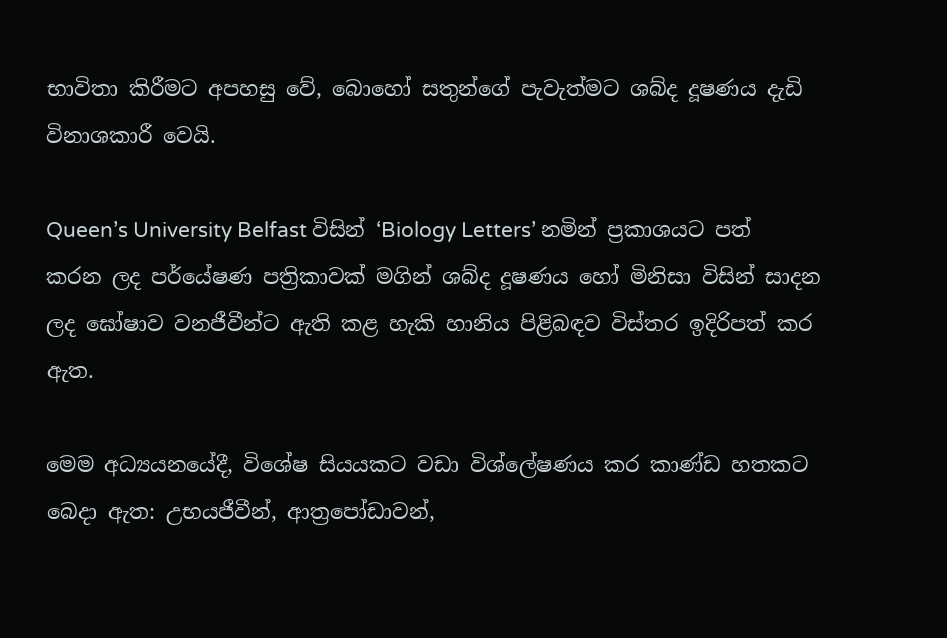භාවිතා කිරීමට අපහසු වේ, බොහෝ සතුන්ගේ පැවැත්මට ශබ්ද දූෂණය දැඩි විනාශකාරී වෙයි.

Queen’s University Belfast විසින් ‘Biology Letters’ නමින් ප්‍රකාශයට පත් කරන ලද පර්යේෂණ පත්‍රිකාවක් මගින් ශබ්ද දූෂණය හෝ මිනිසා විසින් සාදන ලද ඝෝෂාව වනජීවීන්ට ඇති කළ හැකි හානිය පිළිබඳව විස්තර ඉදිරිපත් කර ඇත.

මෙම අධ්‍යයනයේදී, විශේෂ සියයකට වඩා විශ්ලේෂණය කර කාණ්ඩ හතකට බෙදා ඇත: උභයජීවීන්, ආත්‍රපෝඩාවන්,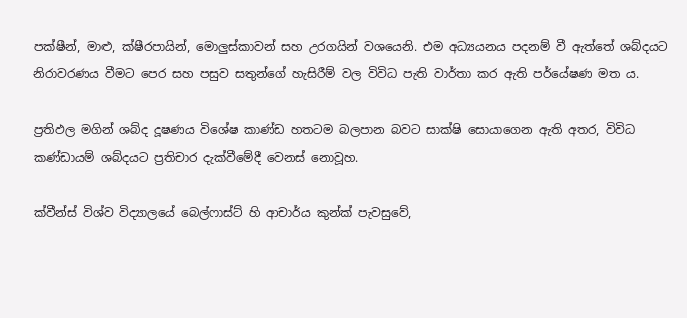පක්ෂීන්, මාළු, ක්ෂීරපායින්, මොලුස්කාවන් සහ උරගයින් වශයෙනි. එම අධ්‍යයනය පදනම් වී ඇත්තේ ශබ්දයට නිරාවරණය වීමට පෙර සහ පසුව සතුන්ගේ හැසිරීම් වල විවිධ පැති වාර්තා කර ඇති පර්යේෂණ මත ය.

ප්‍රතිඵල මගින් ශබ්ද දූෂණය විශේෂ කාණ්ඩ හතටම බලපාන බවට සාක්ෂි සොයාගෙන ඇති අතර, විවිධ කණ්ඩායම් ශබ්දයට ප්‍රතිචාර දැක්වීමේදී වෙනස් නොවූහ.

ක්වීන්ස් විශ්ව විද්‍යාලයේ බෙල්ෆාස්ට් හි ආචාර්ය කුන්ක් පැවසුවේ,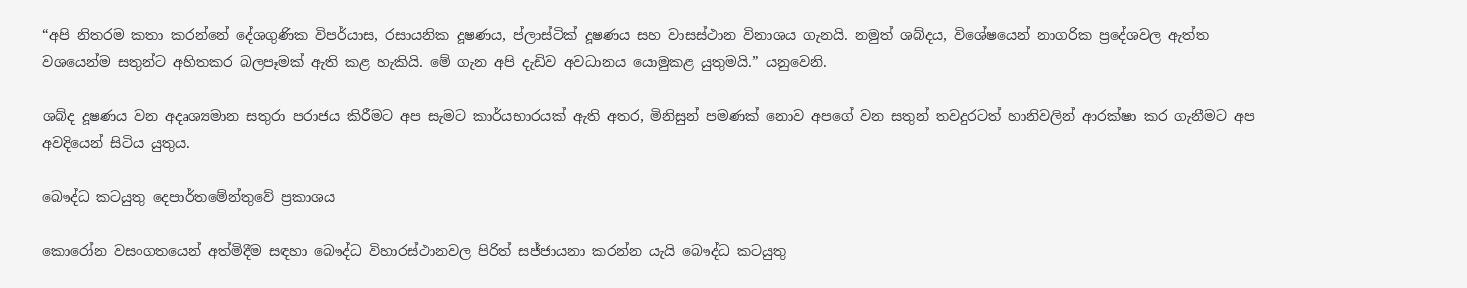“අපි නිතරම කතා කරන්නේ දේශගුණික විපර්යාස, රසායනික දූෂණය, ප්ලාස්ටික් දූෂණය සහ වාසස්ථාන විනාශය ගැනයි. නමුත් ශබ්දය, විශේෂයෙන් නාගරික ප්‍රදේශවල ඇත්ත වශයෙන්ම සතුන්ට අහිතකර බලපෑමක් ඇති කළ හැකියි. මේ ගැන අපි දැඩිව අවධානය යොමුකළ යුතුමයි.” යනුවෙනි.

ශබ්ද දූෂණය වන අදෘශ්‍යමාන සතුරා පරාජය කිරීමට අප සැමට කාර්යභාරයක් ඇති අතර, මිනිසුන් පමණක් නොව අපගේ වන සතුන් තවදුරටත් හානිවලින් ආරක්ෂා කර ගැනීමට අප අවදියෙන් සිටිය යුතුය.

බෞද්ධ කටයුතු දෙපාර්තමේන්තුවේ ප්‍රකාශය

කොරෝන වසංගතයෙන් අත්මිදීම සඳහා බෞද්ධ විහාරස්ථානවල පිරිත් සජ්ජායනා කරන්න යැයි බෞද්ධ කටයුතු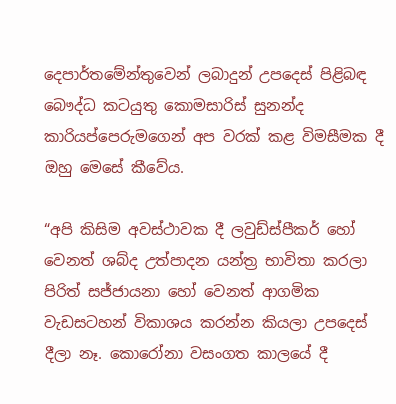දෙපාර්තමේන්තුවෙන් ලබාදුන් උපදෙස් පිළිබඳ බෞද්ධ කටයුතු කොමසාරිස් සුනන්ද කාරියප්පෙරුමගෙන් අප වරක් කළ විමසීමක දී ඔහු මෙසේ කීවේය.

“අපි කිසිම අවස්ථාවක දී ලවුඩ්ස්පීකර් හෝ වෙනත් ශබ්ද උත්පාදන යන්ත්‍ර භාවිතා කරලා පිරිත් ‍සජ්ජායනා හෝ වෙනත් ආගමික වැඩසටහන් විකාශය කරන්න කියලා උපදෙස් දීලා නෑ. කොරෝනා වසංගත කාලයේ දී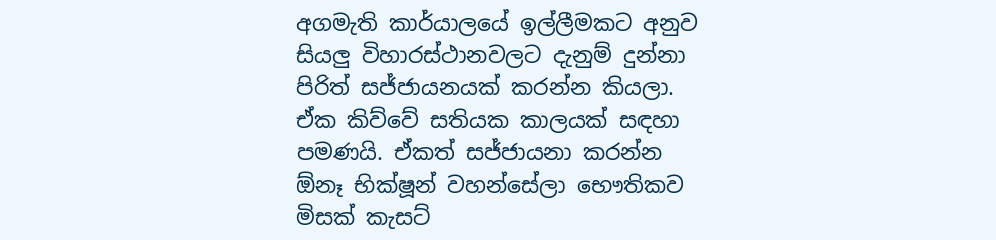අගමැති කාර්යාලයේ ඉල්ලීමකට අනුව සියලු විහාරස්ථානවලට දැනුම් දුන්නා පිරිත් සජ්ජායනයක් කරන්න කියලා. ඒක කිව්වේ සතියක කාලයක් සඳහා පමණයි. ඒකත් සජ්ජායනා කරන්න ඕනෑ ‍භික්ෂූන් වහන්සේලා භෞතිකව මිසක් කැසට්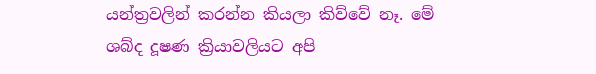යන්ත්‍රවලින් කරන්න කියලා කිව්වේ නෑ. මේ ශබ්ද දූෂණ ක්‍රියාවලියට අපි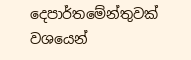දෙපාර්තමේන්තුවක් වශයෙන්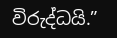විරුද්ධයි.”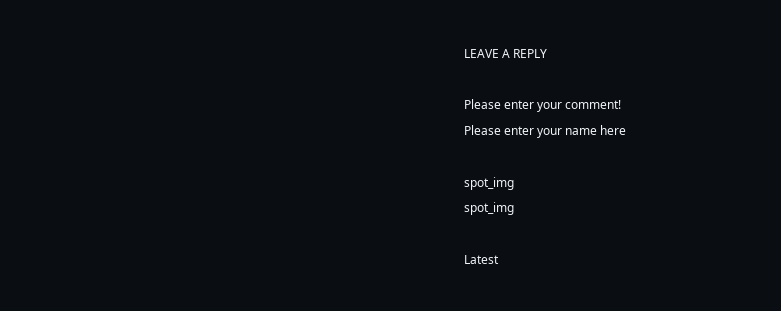LEAVE A REPLY

Please enter your comment!
Please enter your name here

spot_img
spot_img

Latest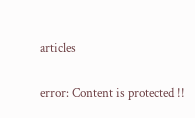articles

error: Content is protected !!